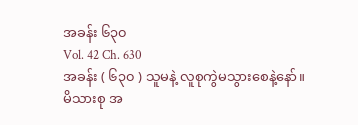အခန်း ၆၃၀
Vol. 42 Ch. 630
အခန်း ( ၆၃၀ ) သူမနဲ့ လူစုကွဲမသွားစေနဲ့နော်။
မိသားစု အ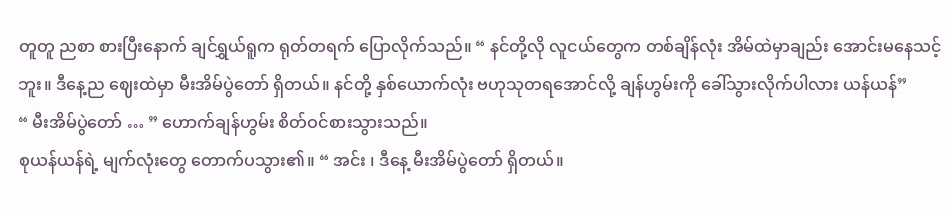တူတူ ညစာ စားပြီးနောက် ချင်ရွှယ်ရူက ရုတ်တရက် ပြောလိုက်သည်။ “ နင်တို့လို လူငယ်တွေက တစ်ချိန်လုံး အိမ်ထဲမှာချည်း အောင်းမနေသင့်ဘူး။ ဒီနေ့ည ဈေးထဲမှာ မီးအိမ်ပွဲတော် ရှိတယ်။ နင်တို့ နှစ်ယောက်လုံး ဗဟုသုတရအောင်လို့ ချန်ဟွမ်းကို ခေါ်သွားလိုက်ပါလား ယန်ယန်”
“ မီးအိမ်ပွဲတော် … ” ဟောက်ချန်ဟွမ်း စိတ်ဝင်စားသွားသည်။
စုယန်ယန်ရဲ့ မျက်လုံးတွေ တောက်ပသွား၏။ “ အင်း ၊ ဒီနေ့ မီးအိမ်ပွဲတော် ရှိတယ်။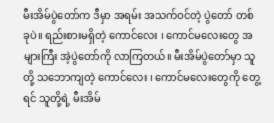မီးအိမ်ပွဲတော်က ဒီမှာ အရမ်း အသက်ဝင်တဲ့ ပွဲတော် တစ်ခုပဲ။ ရည်းစားမရှိတဲ့ ကောင်လေး ၊ ကောင်မလေးတွေ အများကြီး အဲ့ပွဲတော်ကို လာကြတယ်။ မီးအိမ်ပွဲတော်မှာ သူတို့ သဘောကျတဲ့ ကောင်လေး ၊ ကောင်မလေးတွေကို တွေ့ရင် သူတို့ရဲ့ မီးအိမ်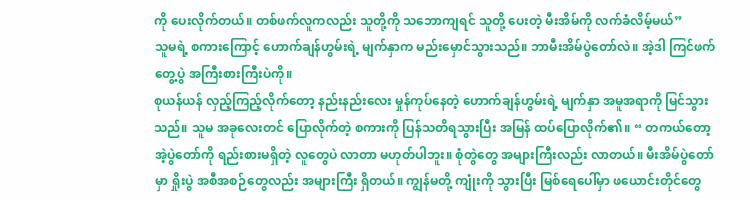ကို ပေးလိုက်တယ်။ တစ်ဖက်လူကလည်း သူတို့ကို သဘောကျရင် သူတို့ ပေးတဲ့ မီးအိမ်ကို လက်ခံလိမ့်မယ်”
သူမရဲ့ စကားကြောင့် ဟောက်ချန်ဟွမ်းရဲ့ မျက်နှာက မည်းမှောင်သွားသည်။ ဘာမီးအိမ်ပွဲတော်လဲ။ အဲ့ဒါ ကြင်ဖက်တွေ့ပွဲ အကြီးစားကြီးပဲကို။
စုယန်ယန် လှည့်ကြည့်လိုက်တော့ နည်းနည်းလေး မှုန်ကုပ်နေတဲ့ ဟောက်ချန်ဟွမ်းရဲ့ မျက်နှာ အမူအရာကို မြင်သွားသည်။ သူမ အခုလေးတင် ပြောလိုက်တဲ့ စကားကို ပြန်သတိရသွားပြီး အမြန် ထပ်ပြောလိုက်၏။ “ တကယ်တော့ အဲ့ပွဲတော်ကို ရည်းစားမရှိတဲ့ လူတွေပဲ လာတာ မဟုတ်ပါဘူး။ စုံတွဲတွေ အများကြီးလည်း လာတယ်။ မီးအိမ်ပွဲတော်မှာ ရှိုးပွဲ အစီအစဉ်တွေလည်း အများကြီး ရှိတယ်။ ကျွန်မတို့ ကျုံးကို သွားပြီး မြစ်ရေပေါ်မှာ ဖယောင်းတိုင်တွေ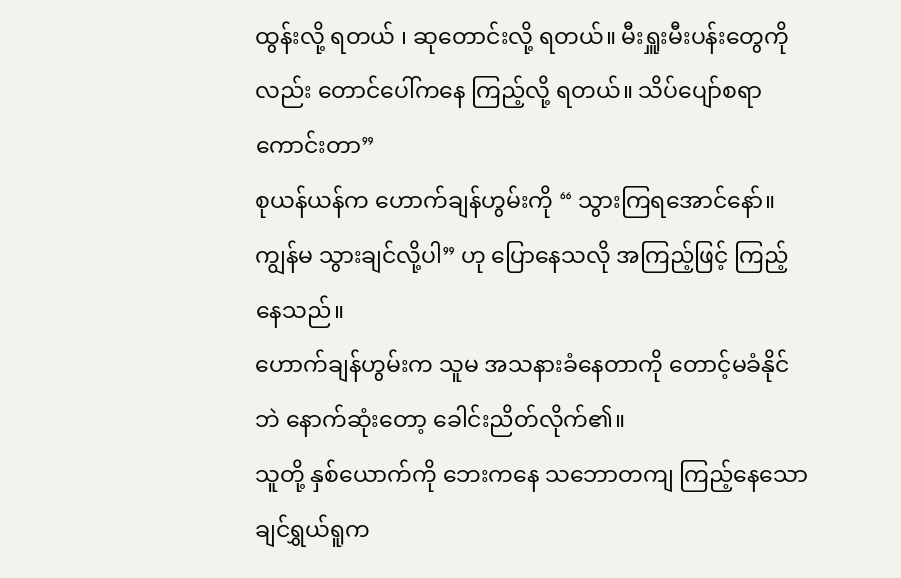ထွန်းလို့ ရတယ် ၊ ဆုတောင်းလို့ ရတယ်။ မီးရှူးမီးပန်းတွေကိုလည်း တောင်ပေါ်ကနေ ကြည့်လို့ ရတယ်။ သိပ်ပျော်စရာကောင်းတာ”
စုယန်ယန်က ဟောက်ချန်ဟွမ်းကို “ သွားကြရအောင်နော်။ ကျွန်မ သွားချင်လို့ပါ” ဟု ပြောနေသလို အကြည့်ဖြင့် ကြည့်နေသည်။
ဟောက်ချန်ဟွမ်းက သူမ အသနားခံနေတာကို တောင့်မခံနိုင်ဘဲ နောက်ဆုံးတော့ ခေါင်းညိတ်လိုက်၏။
သူတို့ နှစ်ယောက်ကို ဘေးကနေ သဘောတကျ ကြည့်နေသော ချင်ရွှယ်ရူက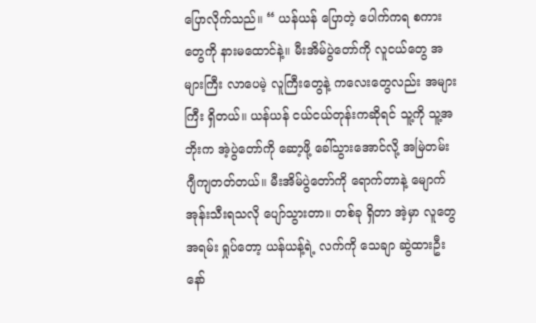ပြောလိုက်သည်။ “ ယန်ယန် ပြောတဲ့ ပေါက်ကရ စကားတွေကို နားမထောင်နဲ့။ မီးအိမ်ပွဲတော်ကို လူငယ်တွေ အများကြီး လာပေမဲ့ လူကြီးတွေနဲ့ ကလေးတွေလည်း အများကြီး ရှိတယ်။ ယန်ယန် ငယ်ငယ်တုန်းကဆိုရင် သူ့ကို သူ့အဘိုးက အဲ့ပွဲတော်ကို ဆော့ဖို့ ခေါ်သွားအောင်လို့ အမြဲတမ်း ဂျီကျတတ်တယ်။ မီးအိမ်ပွဲတော်ကို ရောက်တာနဲ့ မျောက်အုန်းသီးရသလို ပျော်သွားတာ။ တစ်ခု ရှိတာ အဲ့မှာ လူတွေ အရမ်း ရှုပ်တော့ ယန်ယန့်ရဲ့ လက်ကို သေချာ ဆွဲထားဦးနော်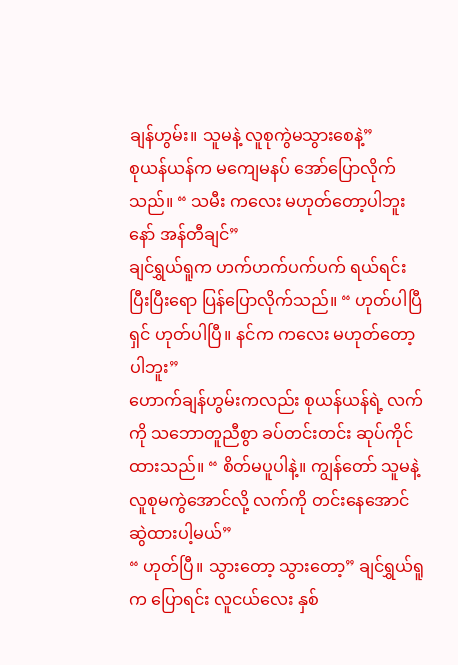ချန်ဟွမ်း။ သူမနဲ့ လူစုကွဲမသွားစေနဲ့”
စုယန်ယန်က မကျေမနပ် အော်ပြောလိုက်သည်။ “ သမီး ကလေး မဟုတ်တော့ပါဘူးနော် အန်တီချင်”
ချင်ရွှယ်ရူက ဟက်ဟက်ပက်ပက် ရယ်ရင်း ပြီးပြီးရော ပြန်ပြောလိုက်သည်။ “ ဟုတ်ပါပြီရှင် ဟုတ်ပါပြီ။ နင်က ကလေး မဟုတ်တော့ပါဘူး”
ဟောက်ချန်ဟွမ်းကလည်း စုယန်ယန်ရဲ့ လက်ကို သဘောတူညီစွာ ခပ်တင်းတင်း ဆုပ်ကိုင်ထားသည်။ “ စိတ်မပူပါနဲ့။ ကျွန်တော် သူမနဲ့ လူစုမကွဲအောင်လို့ လက်ကို တင်းနေအောင် ဆွဲထားပါ့မယ်”
“ ဟုတ်ပြီ။ သွားတော့ သွားတော့” ချင်ရွှယ်ရူက ပြောရင်း လူငယ်လေး နှစ်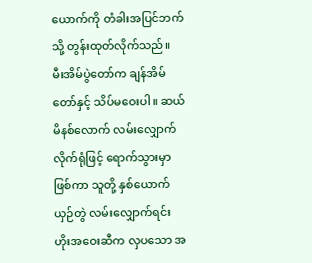ယောက်ကို တံခါးအပြင်ဘက်သို့ တွန်းထုတ်လိုက်သည်။
မီးအိမ်ပွဲတော်က ချန်အိမ်တော်နှင့် သိပ်မဝေးပါ။ ဆယ်မိနစ်လောက် လမ်းလျှောက်လိုက်ရုံဖြင့် ရောက်သွားမှာ ဖြစ်ကာ သူတို့ နှစ်ယောက် ယှဉ်တွဲ လမ်းလျှောက်ရင်း ဟိုးအဝေးဆီက လှပသော အ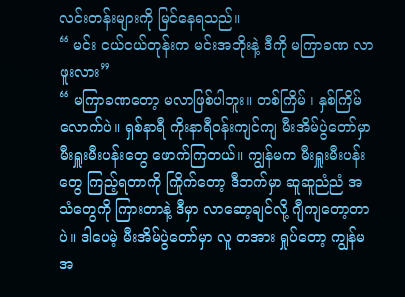လင်းတန်းများကို မြင်နေရသည်။
“ မင်း ငယ်ငယ်တုန်းက မင်းအဘိုးနဲ့ ဒီကို မကြာခဏ လာဖူးလား”
“ မကြာခဏတော့ မလာဖြစ်ပါဘူး။ တစ်ကြိမ် ၊ နှစ်ကြိမ်လောက်ပဲ။ ရှစ်နာရီ ကိုးနာရီဝန်းကျင်ကျ မီးအိမ်ပွဲတော်မှာ မီးရှူးမီးပန်းတွေ ဖောက်ကြတယ်။ ကျွန်မက မီးရှူးမီးပန်းတွေ ကြည့်ရတာကို ကြိုက်တော့ ဒီဘက်မှာ ဆူဆူညံညံ အသံတွေကို ကြားတာနဲ့ ဒီမှာ လာဆော့ချင်လို့ ဂျီကျတော့တာပဲ။ ဒါပေမဲ့ မီးအိမ်ပွဲတော်မှာ လူ တအား ရှုပ်တော့ ကျွန်မအ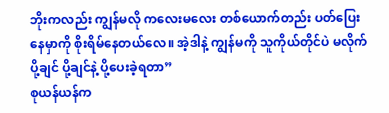ဘိုးကလည်း ကျွန်မလို ကလေးမလေး တစ်ယောက်တည်း ပတ်ပြေးနေမှာကို စိုးရိမ်နေတယ်လေ။ အဲ့ဒါနဲ့ ကျွန်မကို သူကိုယ်တိုင်ပဲ မလိုက်ပို့ချင် ပို့ချင်နဲ့ ပို့ပေးခဲ့ရတာ”
စုယန်ယန်က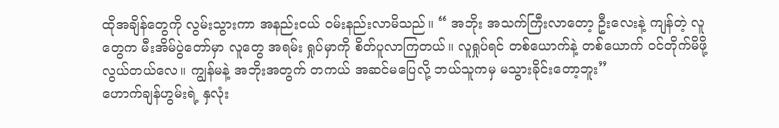ထိုအချိန်တွေကို လွမ်းသွားကာ အနည်းငယ် ဝမ်းနည်းလာမိသည်။ “ အဘိုး အသက်ကြီးလာတော့ ဦးလေးနဲ့ ကျန်တဲ့ လူတွေက မီးအိမ်ပွဲတော်မှာ လူတွေ အရမ်း ရှုပ်မှာကို စိတ်ပူလာကြတယ်။ လူရှုပ်ရင် တစ်ယောက်နဲ့ တစ်ယောက် ဝင်တိုက်မိဖို့ လွယ်တယ်လေ။ ကျွန်မနဲ့ အဘိုးအတွက် တကယ် အဆင်မပြေလို့ ဘယ်သူကမှ မသွားခိုင်းတော့ဘူး”
ဟောက်ချန်ဟွမ်းရဲ့ နှလုံး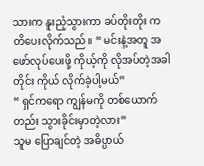သားက နူးညံ့သွားကာ ခပ်တိုးတိုး ကတိပေးလိုက်သည်။ “ မင်းနဲ့အတူ အဖော်လုပ်ပေးဖို့ ကိုယ့်ကို လိုအပ်တဲ့အခါတိုင်း ကိုယ် လိုက်ခဲ့ပါ့မယ်”
“ ရှင်ကရော ကျွန်မကို တစ်ယောက်တည်း သွားခိုင်းမှာတဲ့လား”
သူမ ပြောချင်တဲ့ အဓိပ္ပာယ်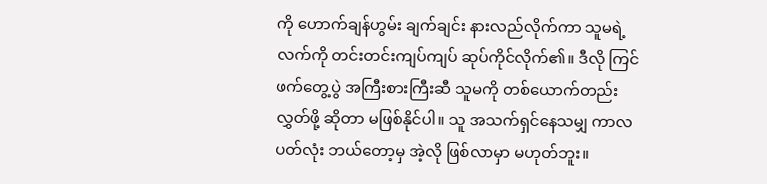ကို ဟောက်ချန်ဟွမ်း ချက်ချင်း နားလည်လိုက်ကာ သူမရဲ့ လက်ကို တင်းတင်းကျပ်ကျပ် ဆုပ်ကိုင်လိုက်၏။ ဒီလို ကြင်ဖက်တွေ့ပွဲ အကြီးစားကြီးဆီ သူမကို တစ်ယောက်တည်း လွှတ်ဖို့ ဆိုတာ မဖြစ်နိုင်ပါ။ သူ အသက်ရှင်နေသမျှ ကာလပတ်လုံး ဘယ်တော့မှ အဲ့လို ဖြစ်လာမှာ မဟုတ်ဘူး။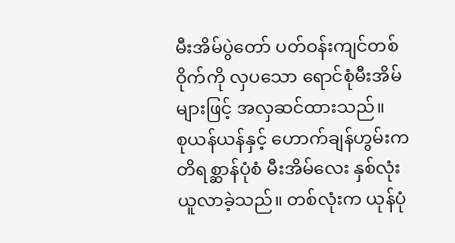မီးအိမ်ပွဲတော် ပတ်ဝန်းကျင်တစ်ဝိုက်ကို လှပသော ရောင်စုံမီးအိမ်များဖြင့် အလှဆင်ထားသည်။
စုယန်ယန်နှင့် ဟောက်ချန်ဟွမ်းက တိရစ္ဆာန်ပုံစံ မီးအိမ်လေး နှစ်လုံး ယူလာခဲ့သည်။ တစ်လုံးက ယုန်ပုံ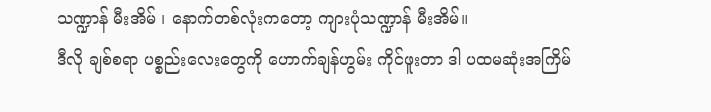သဏ္ဍာန် မီးအိမ် ၊ နောက်တစ်လုံးကတော့ ကျားပုံသဏ္ဍာန် မီးအိမ်။
ဒီလို ချစ်စရာ ပစ္စည်းလေးတွေကို ဟောက်ချန်ဟွမ်း ကိုင်ဖူးတာ ဒါ ပထမဆုံးအကြိမ်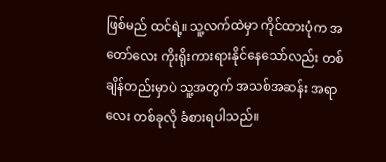ဖြစ်မည် ထင်ရဲ့။ သူ့လက်ထဲမှာ ကိုင်ထားပုံက အတော်လေး ကိုးရိုးကားရားနိုင်နေသော်လည်း တစ်ချိန်တည်းမှာပဲ သူ့အတွက် အသစ်အဆန်း အရာလေး တစ်ခုလို ခံစားရပါသည်။